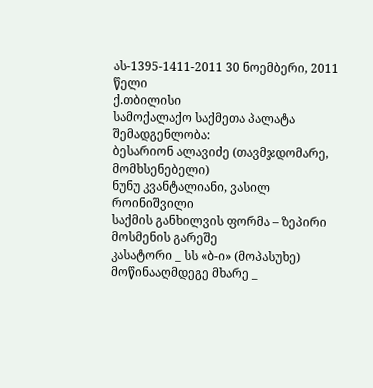ას-1395-1411-2011 30 ნოემბერი, 2011 წელი
ქ.თბილისი
სამოქალაქო საქმეთა პალატა
შემადგენლობა:
ბესარიონ ალავიძე (თავმჯდომარე, მომხსენებელი)
ნუნუ კვანტალიანი, ვასილ როინიშვილი
საქმის განხილვის ფორმა – ზეპირი მოსმენის გარეშე
კასატორი _ სს «ბ-ი» (მოპასუხე)
მოწინააღმდეგე მხარე _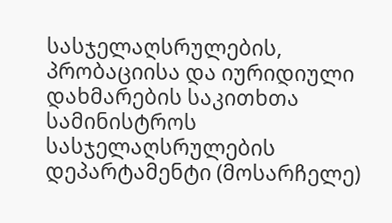სასჯელაღსრულების, პრობაციისა და იურიდიული დახმარების საკითხთა სამინისტროს სასჯელაღსრულების დეპარტამენტი (მოსარჩელე)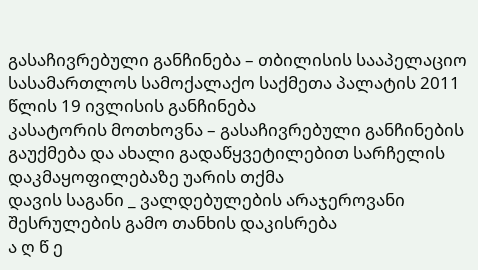გასაჩივრებული განჩინება – თბილისის სააპელაციო სასამართლოს სამოქალაქო საქმეთა პალატის 2011 წლის 19 ივლისის განჩინება
კასატორის მოთხოვნა – გასაჩივრებული განჩინების გაუქმება და ახალი გადაწყვეტილებით სარჩელის დაკმაყოფილებაზე უარის თქმა
დავის საგანი _ ვალდებულების არაჯეროვანი შესრულების გამო თანხის დაკისრება
ა ღ წ ე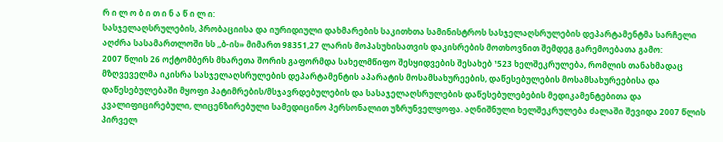რ ი ლ ო ბ ი თ ი ნ ა წ ი ლ ი:
სასჯელაღსრულების, პრობაციისა და იურიდიული დახმარების საკითხთა სამინისტროს სასჯელაღსრულების დეპარტამენტმა სარჩელი აღძრა სასამართლოში სს ,,ბ-ის» მიმართ 98351,27 ლარის მოპასუხისათვის დაკისრების მოთხოვნით შემდეგ გარემოებათა გამო:
2007 წლის 26 ოქტომბერს მხარეთა შორის გაფორმდა სახელმწიფო შესყიდვების შესახებ ¹523 ხელშეკრულება, რომლის თანახმადაც მზღვეველმა იკისრა სასჯელაღსრულების დეპარტამენტის აპარატის მოსამსახურეების, დაწესებულების მოსამსახურეებისა და დაწესებულებაში მყოფი პატიმრების/მსჯავრდებულების და სასაჯელაღსრულების დაწესებულებების მედიკამენტებითა და კვალიფიცირებული, ლიცენზირებული სამედიცინო პერსონალით უზრუნველყოფა. აღნიშნული ხელშეკრულება ძალაში შევიდა 2007 წლის პირველ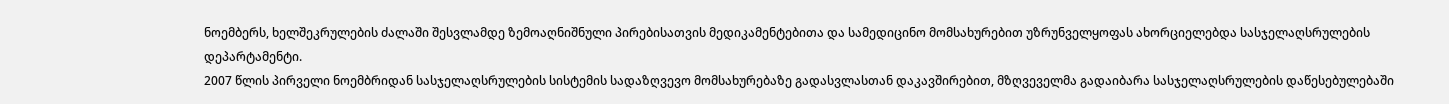ნოემბერს, ხელშეკრულების ძალაში შესვლამდე ზემოაღნიშნული პირებისათვის მედიკამენტებითა და სამედიცინო მომსახურებით უზრუნველყოფას ახორციელებდა სასჯელაღსრულების დეპარტამენტი.
2007 წლის პირველი ნოემბრიდან სასჯელაღსრულების სისტემის სადაზღვევო მომსახურებაზე გადასვლასთან დაკავშირებით, მზღვეველმა გადაიბარა სასჯელაღსრულების დაწესებულებაში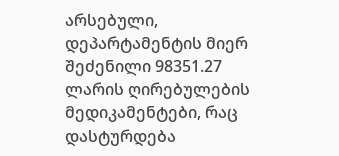არსებული, დეპარტამენტის მიერ შეძენილი 98351.27 ლარის ღირებულების მედიკამენტები, რაც დასტურდება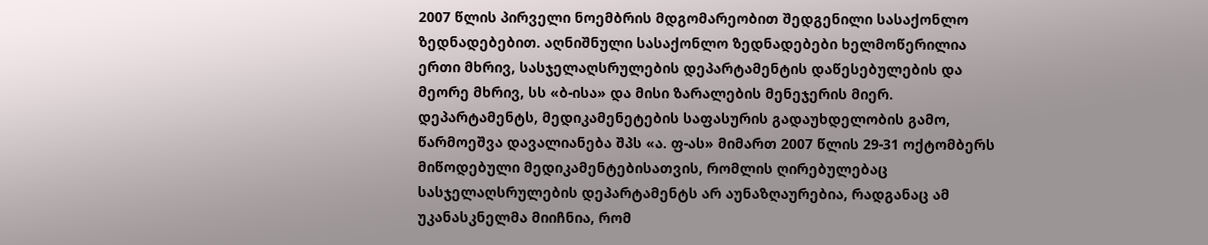2007 წლის პირველი ნოემბრის მდგომარეობით შედგენილი სასაქონლო ზედნადებებით. აღნიშნული სასაქონლო ზედნადებები ხელმოწერილია ერთი მხრივ, სასჯელაღსრულების დეპარტამენტის დაწესებულების და მეორე მხრივ, სს «ბ-ისა» და მისი ზარალების მენეჯერის მიერ. დეპარტამენტს, მედიკამენეტების საფასურის გადაუხდელობის გამო, წარმოეშვა დავალიანება შპს «ა. ფ-ას» მიმართ 2007 წლის 29-31 ოქტომბერს მიწოდებული მედიკამენტებისათვის, რომლის ღირებულებაც სასჯელაღსრულების დეპარტამენტს არ აუნაზღაურებია, რადგანაც ამ უკანასკნელმა მიიჩნია, რომ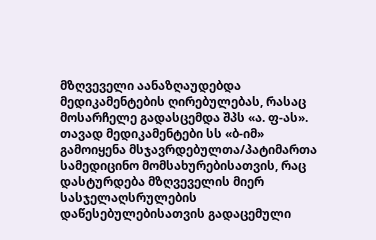მზღვეველი აანაზღაუდებდა მედიკამენტების ღირებულებას, რასაც მოსარჩელე გადასცემდა შპს «ა. ფ-ას». თავად მედიკამენტები სს «ბ-იმ» გამოიყენა მსჯავრდებულთა/პატიმართა სამედიცინო მომსახურებისათვის, რაც დასტურდება მზღვეველის მიერ სასჯელაღსრულების დაწესებულებისათვის გადაცემული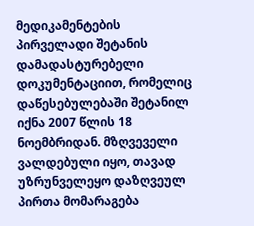მედიკამენტების პირველადი შეტანის დამადასტურებელი დოკუმენტაციით, რომელიც დაწესებულებაში შეტანილ იქნა 2007 წლის 18 ნოემბრიდან. მზღვეველი ვალდებული იყო, თავად უზრუნველეყო დაზღვეულ პირთა მომარაგება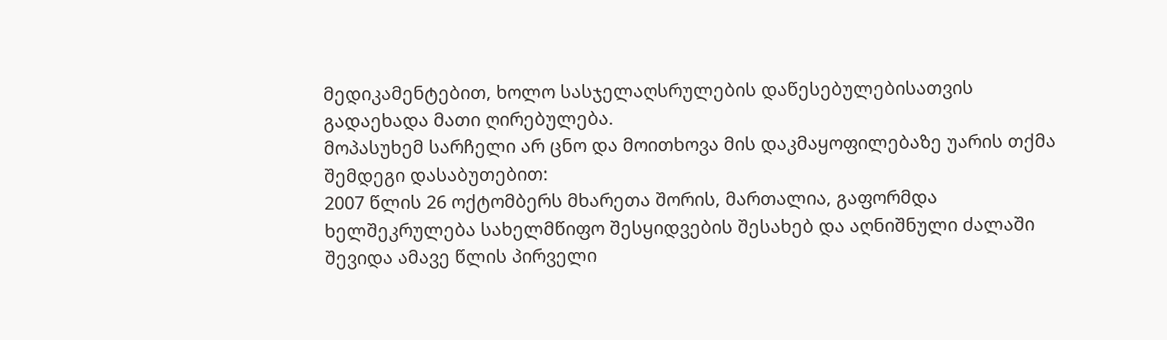მედიკამენტებით, ხოლო სასჯელაღსრულების დაწესებულებისათვის გადაეხადა მათი ღირებულება.
მოპასუხემ სარჩელი არ ცნო და მოითხოვა მის დაკმაყოფილებაზე უარის თქმა შემდეგი დასაბუთებით:
2007 წლის 26 ოქტომბერს მხარეთა შორის, მართალია, გაფორმდა ხელშეკრულება სახელმწიფო შესყიდვების შესახებ და აღნიშნული ძალაში შევიდა ამავე წლის პირველი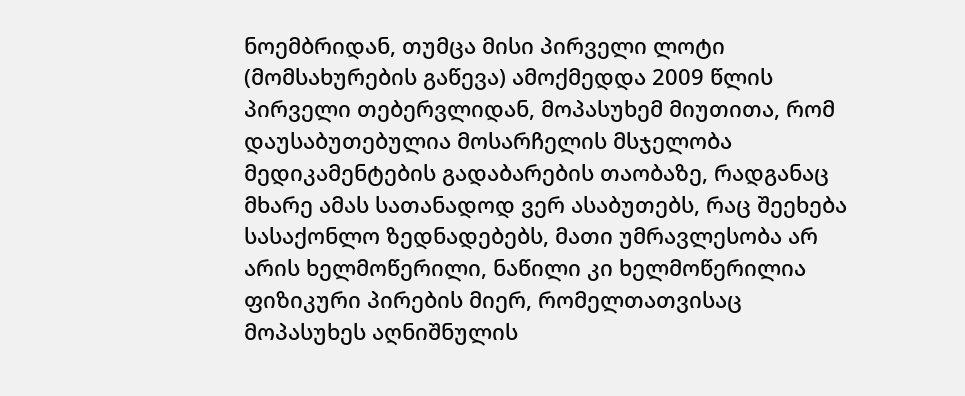ნოემბრიდან, თუმცა მისი პირველი ლოტი (მომსახურების გაწევა) ამოქმედდა 2009 წლის პირველი თებერვლიდან, მოპასუხემ მიუთითა, რომ დაუსაბუთებულია მოსარჩელის მსჯელობა მედიკამენტების გადაბარების თაობაზე, რადგანაც მხარე ამას სათანადოდ ვერ ასაბუთებს, რაც შეეხება სასაქონლო ზედნადებებს, მათი უმრავლესობა არ არის ხელმოწერილი, ნაწილი კი ხელმოწერილია ფიზიკური პირების მიერ, რომელთათვისაც მოპასუხეს აღნიშნულის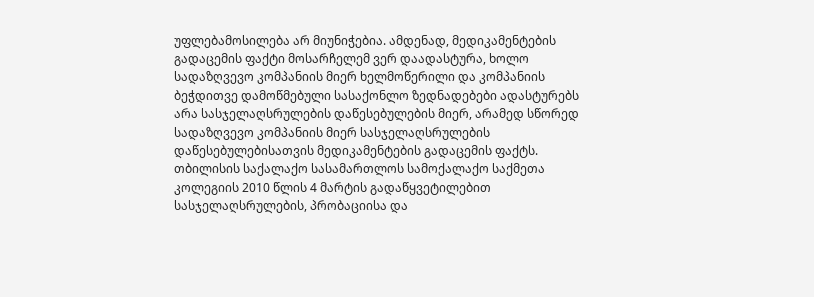უფლებამოსილება არ მიუნიჭებია. ამდენად, მედიკამენტების გადაცემის ფაქტი მოსარჩელემ ვერ დაადასტურა, ხოლო სადაზღვევო კომპანიის მიერ ხელმოწერილი და კომპანიის ბეჭდითვე დამოწმებული სასაქონლო ზედნადებები ადასტურებს არა სასჯელაღსრულების დაწესებულების მიერ, არამედ სწორედ სადაზღვევო კომპანიის მიერ სასჯელაღსრულების დაწესებულებისათვის მედიკამენტების გადაცემის ფაქტს.
თბილისის საქალაქო სასამართლოს სამოქალაქო საქმეთა კოლეგიის 2010 წლის 4 მარტის გადაწყვეტილებით სასჯელაღსრულების, პრობაციისა და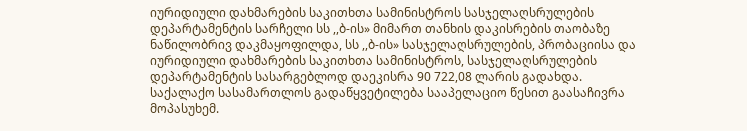იურიდიული დახმარების საკითხთა სამინისტროს სასჯელაღსრულების დეპარტამენტის სარჩელი სს ,,ბ-ის» მიმართ თანხის დაკისრების თაობაზე ნაწილობრივ დაკმაყოფილდა, სს ,,ბ-ის» სასჯელაღსრულების, პრობაციისა და იურიდიული დახმარების საკითხთა სამინისტროს, სასჯელაღსრულების დეპარტამენტის სასარგებლოდ დაეკისრა 90 722,08 ლარის გადახდა.
საქალაქო სასამართლოს გადაწყვეტილება სააპელაციო წესით გაასაჩივრა მოპასუხემ.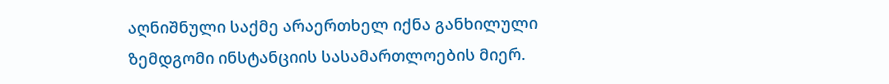აღნიშნული საქმე არაერთხელ იქნა განხილული ზემდგომი ინსტანციის სასამართლოების მიერ.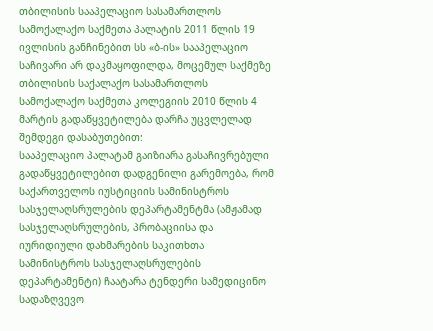თბილისის სააპელაციო სასამართლოს სამოქალაქო საქმეთა პალატის 2011 წლის 19 ივლისის განჩინებით სს «ბ-ის» სააპელაციო საჩივარი არ დაკმაყოფილდა, მოცემულ საქმეზე თბილისის საქალაქო სასამართლოს სამოქალაქო საქმეთა კოლეგიის 2010 წლის 4 მარტის გადაწყვეტილება დარჩა უცვლელად შემდეგი დასაბუთებით:
სააპელაციო პალატამ გაიზიარა გასაჩივრებული გადაწყვეტილებით დადგენილი გარემოება, რომ საქართველოს იუსტიციის სამინისტროს სასჯელაღსრულების დეპარტამენტმა (ამჟამად სასჯელაღსრულების, პრობაციისა და იურიდიული დახმარების საკითხთა სამინისტროს სასჯელაღსრულების დეპარტამენტი) ჩაატარა ტენდერი სამედიცინო სადაზღვევო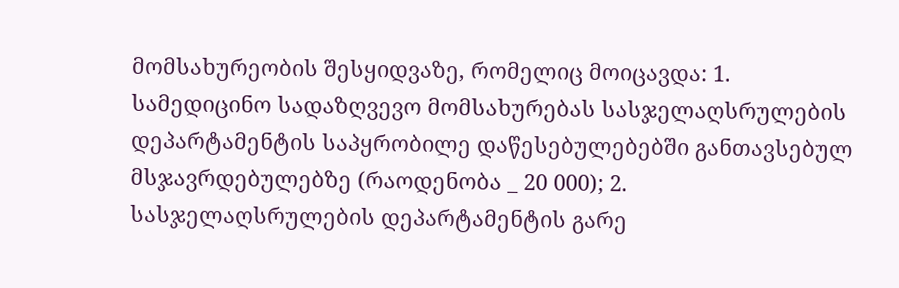მომსახურეობის შესყიდვაზე, რომელიც მოიცავდა: 1. სამედიცინო სადაზღვევო მომსახურებას სასჯელაღსრულების დეპარტამენტის საპყრობილე დაწესებულებებში განთავსებულ მსჯავრდებულებზე (რაოდენობა _ 20 000); 2. სასჯელაღსრულების დეპარტამენტის გარე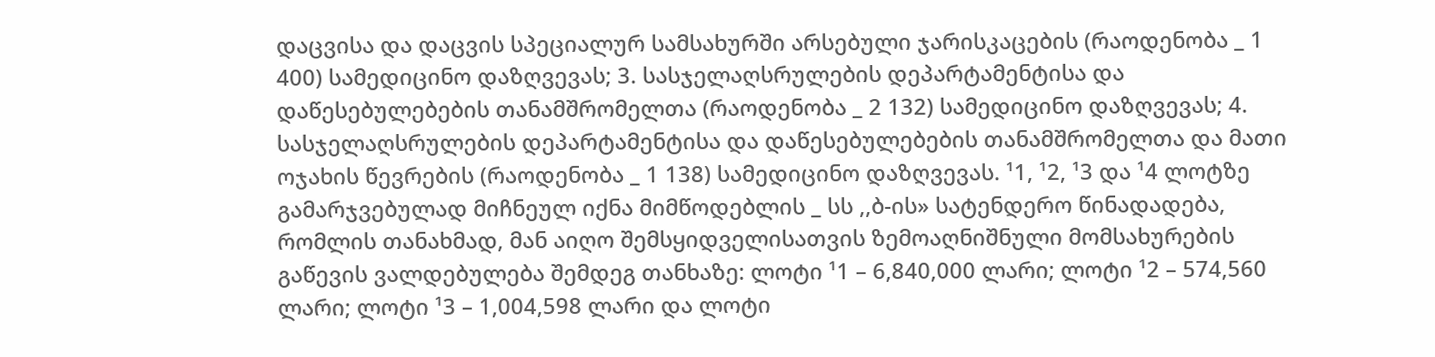დაცვისა და დაცვის სპეციალურ სამსახურში არსებული ჯარისკაცების (რაოდენობა _ 1 400) სამედიცინო დაზღვევას; 3. სასჯელაღსრულების დეპარტამენტისა და დაწესებულებების თანამშრომელთა (რაოდენობა _ 2 132) სამედიცინო დაზღვევას; 4. სასჯელაღსრულების დეპარტამენტისა და დაწესებულებების თანამშრომელთა და მათი ოჯახის წევრების (რაოდენობა _ 1 138) სამედიცინო დაზღვევას. ¹1, ¹2, ¹3 და ¹4 ლოტზე გამარჯვებულად მიჩნეულ იქნა მიმწოდებლის _ სს ,,ბ-ის» სატენდერო წინადადება, რომლის თანახმად, მან აიღო შემსყიდველისათვის ზემოაღნიშნული მომსახურების გაწევის ვალდებულება შემდეგ თანხაზე: ლოტი ¹1 – 6,840,000 ლარი; ლოტი ¹2 – 574,560 ლარი; ლოტი ¹3 – 1,004,598 ლარი და ლოტი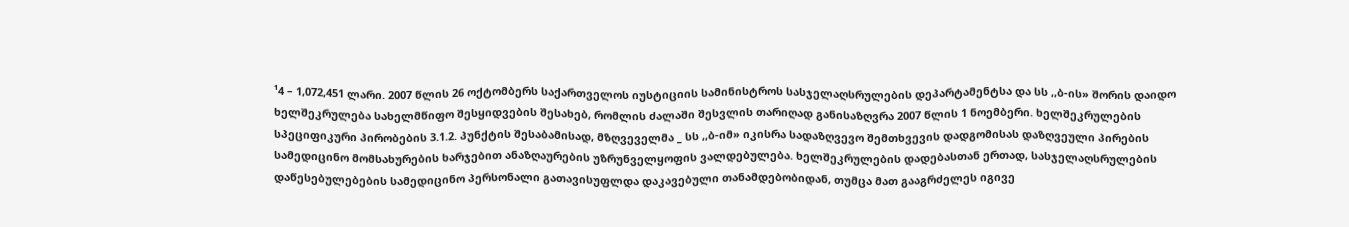¹4 – 1,072,451 ლარი. 2007 წლის 26 ოქტომბერს საქართველოს იუსტიციის სამინისტროს სასჯელაღსრულების დეპარტამენტსა და სს ,,ბ-ის» შორის დაიდო ხელშეკრულება სახელმწიფო შესყიდვების შესახებ, რომლის ძალაში შესვლის თარიღად განისაზღვრა 2007 წლის 1 ნოემბერი. ხელშეკრულების სპეციფიკური პირობების 3.1.2. პუნქტის შესაბამისად, მზღვეველმა _ სს ,,ბ-იმ» იკისრა სადაზღვევო შემთხვევის დადგომისას დაზღვეული პირების სამედიცინო მომსახურების ხარჯებით ანაზღაურების უზრუნველყოფის ვალდებულება. ხელშეკრულების დადებასთან ერთად, სასჯელაღსრულების დაწესებულებების სამედიცინო პერსონალი გათავისუფლდა დაკავებული თანამდებობიდან, თუმცა მათ გააგრძელეს იგივე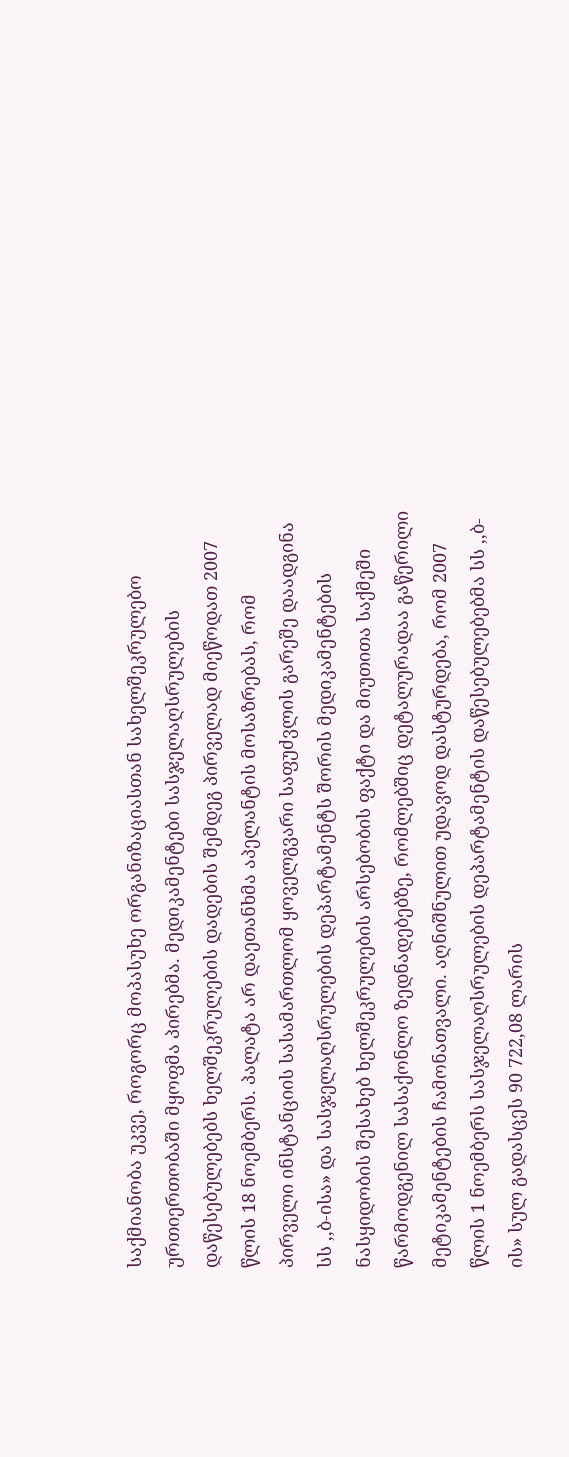საქმიანობა უკვე, როგორც მოპასუხე ორგანიზაციასთან სახელშეკრულებო ურთიერთობაში მყოფმა პირებმა. მედიკამენტები სასჯელაღსრულების დაწესებულებებს ხელშეკრულების დადების შემდეგ პირველად მიეწოდათ 2007 წლის 18 ნოემბერს. პალატა არ დაეთანხმა აპელანტის მოსაზრებას, რომ პირველი ინსტანციის სასამართლომ ყოველგვარი საფუძვლის გარეშე დაადგინა სს ,,ბ-ისა» და სასჯელაღსრულების დეპარტამენტს შორის მედიკამენტების ნასყიდობის შესახებ ხელშეკრულების არსებობის ფაქტი და მიუთითა საქმეში წარმოდგენილ სასაქონლო ზედნადებებზე, რომლებშიც დეტალურადაა გაწერილი მეტიკამენტების ჩამონათვალი. აღნიშნულით უდავოდ დასტურდება, რომ 2007 წლის 1 ნოემბერს სასჯელაღსრულების დეპარტამენტის დაწესებულებებმა სს ,,ბ-ის» სულ გადასცეს 90 722,08 ლარის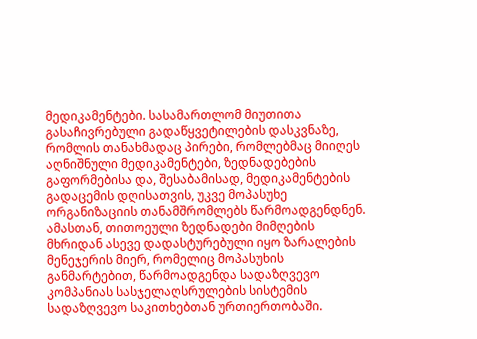მედიკამენტები. სასამართლომ მიუთითა გასაჩივრებული გადაწყვეტილების დასკვნაზე, რომლის თანახმადაც პირები, რომლებმაც მიიღეს აღნიშნული მედიკამენტები, ზედნადებების გაფორმებისა და, შესაბამისად, მედიკამენტების გადაცემის დღისათვის, უკვე მოპასუხე ორგანიზაციის თანამშრომლებს წარმოადგენდნენ. ამასთან, თითოეული ზედნადები მიმღების მხრიდან ასევე დადასტურებული იყო ზარალების მენეჯერის მიერ, რომელიც მოპასუხის განმარტებით, წარმოადგენდა სადაზღვევო კომპანიას სასჯელაღსრულების სისტემის სადაზღვევო საკითხებთან ურთიერთობაში.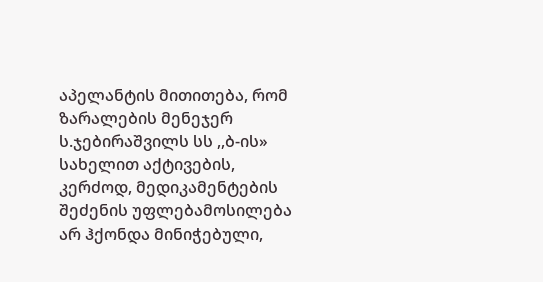აპელანტის მითითება, რომ ზარალების მენეჯერ ს.ჯებირაშვილს სს ,,ბ-ის» სახელით აქტივების, კერძოდ, მედიკამენტების შეძენის უფლებამოსილება არ ჰქონდა მინიჭებული,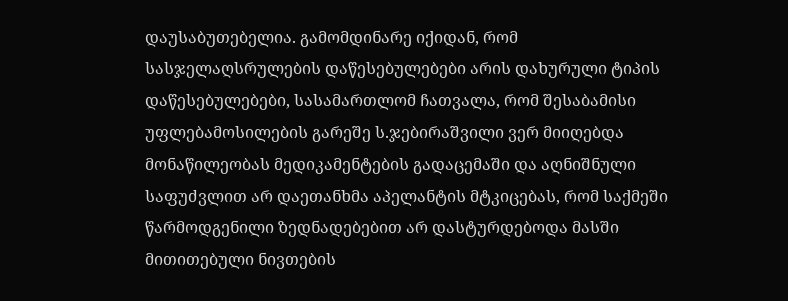დაუსაბუთებელია. გამომდინარე იქიდან, რომ სასჯელაღსრულების დაწესებულებები არის დახურული ტიპის დაწესებულებები, სასამართლომ ჩათვალა, რომ შესაბამისი უფლებამოსილების გარეშე ს.ჯებირაშვილი ვერ მიიღებდა მონაწილეობას მედიკამენტების გადაცემაში და აღნიშნული საფუძვლით არ დაეთანხმა აპელანტის მტკიცებას, რომ საქმეში წარმოდგენილი ზედნადებებით არ დასტურდებოდა მასში მითითებული ნივთების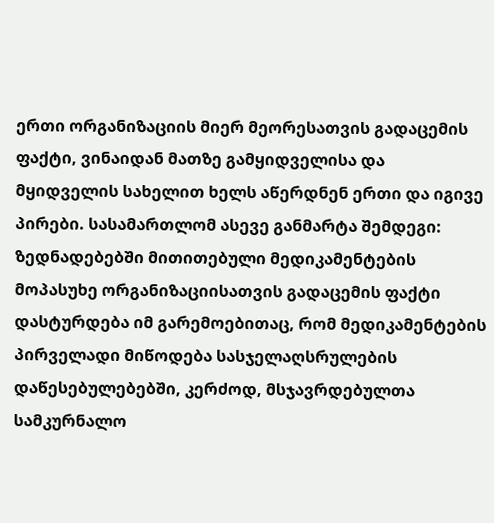ერთი ორგანიზაციის მიერ მეორესათვის გადაცემის ფაქტი, ვინაიდან მათზე გამყიდველისა და მყიდველის სახელით ხელს აწერდნენ ერთი და იგივე პირები. სასამართლომ ასევე განმარტა შემდეგი: ზედნადებებში მითითებული მედიკამენტების მოპასუხე ორგანიზაციისათვის გადაცემის ფაქტი დასტურდება იმ გარემოებითაც, რომ მედიკამენტების პირველადი მიწოდება სასჯელაღსრულების დაწესებულებებში, კერძოდ, მსჯავრდებულთა სამკურნალო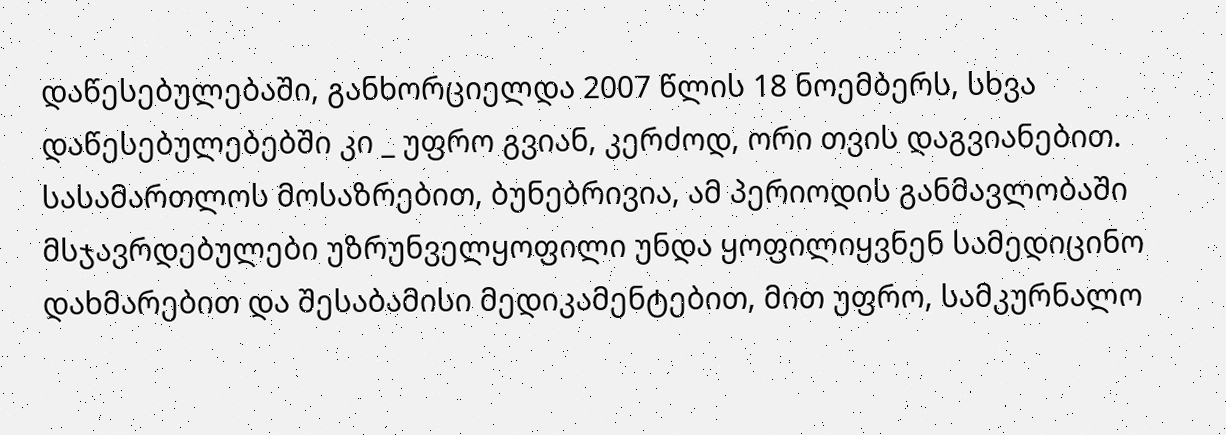დაწესებულებაში, განხორციელდა 2007 წლის 18 ნოემბერს, სხვა დაწესებულებებში კი _ უფრო გვიან, კერძოდ, ორი თვის დაგვიანებით. სასამართლოს მოსაზრებით, ბუნებრივია, ამ პერიოდის განმავლობაში მსჯავრდებულები უზრუნველყოფილი უნდა ყოფილიყვნენ სამედიცინო დახმარებით და შესაბამისი მედიკამენტებით, მით უფრო, სამკურნალო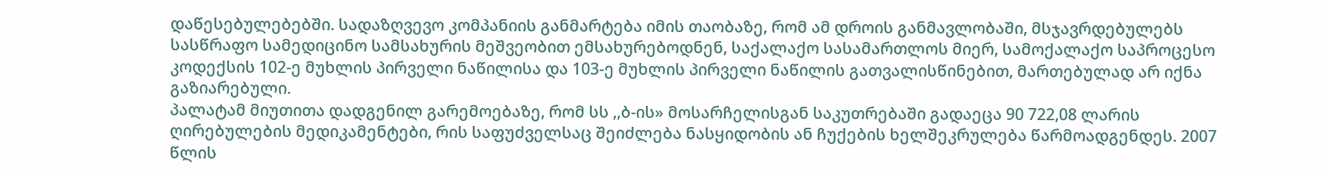დაწესებულებებში. სადაზღვევო კომპანიის განმარტება იმის თაობაზე, რომ ამ დროის განმავლობაში, მსჯავრდებულებს სასწრაფო სამედიცინო სამსახურის მეშვეობით ემსახურებოდნენ, საქალაქო სასამართლოს მიერ, სამოქალაქო საპროცესო კოდექსის 102-ე მუხლის პირველი ნაწილისა და 103-ე მუხლის პირველი ნაწილის გათვალისწინებით, მართებულად არ იქნა გაზიარებული.
პალატამ მიუთითა დადგენილ გარემოებაზე, რომ სს ,,ბ-ის» მოსარჩელისგან საკუთრებაში გადაეცა 90 722,08 ლარის ღირებულების მედიკამენტები, რის საფუძველსაც შეიძლება ნასყიდობის ან ჩუქების ხელშეკრულება წარმოადგენდეს. 2007 წლის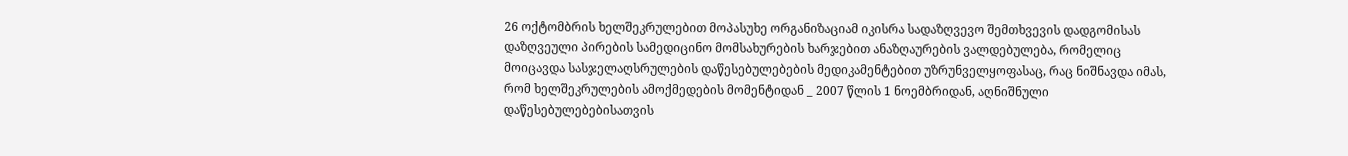26 ოქტომბრის ხელშეკრულებით მოპასუხე ორგანიზაციამ იკისრა სადაზღვევო შემთხვევის დადგომისას დაზღვეული პირების სამედიცინო მომსახურების ხარჯებით ანაზღაურების ვალდებულება, რომელიც მოიცავდა სასჯელაღსრულების დაწესებულებების მედიკამენტებით უზრუნველყოფასაც, რაც ნიშნავდა იმას, რომ ხელშეკრულების ამოქმედების მომენტიდან _ 2007 წლის 1 ნოემბრიდან, აღნიშნული დაწესებულებებისათვის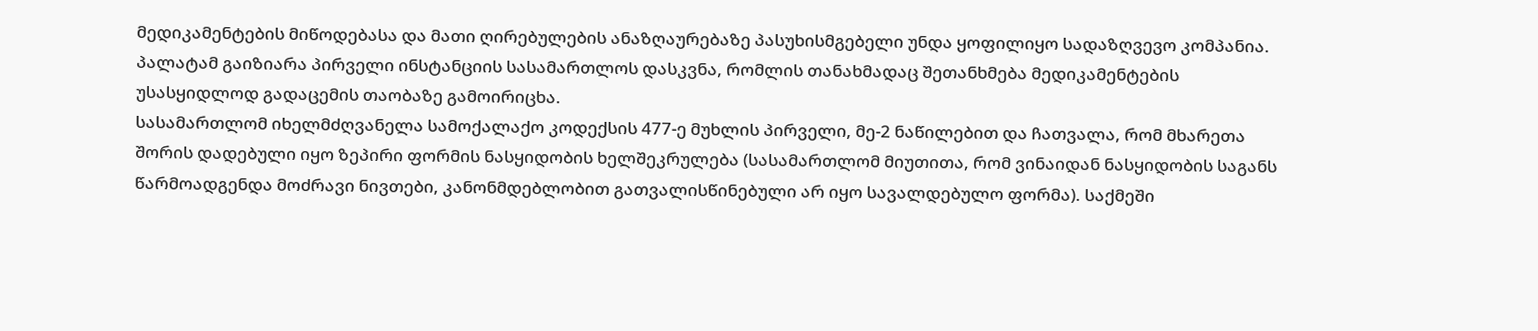მედიკამენტების მიწოდებასა და მათი ღირებულების ანაზღაურებაზე პასუხისმგებელი უნდა ყოფილიყო სადაზღვევო კომპანია. პალატამ გაიზიარა პირველი ინსტანციის სასამართლოს დასკვნა, რომლის თანახმადაც შეთანხმება მედიკამენტების უსასყიდლოდ გადაცემის თაობაზე გამოირიცხა.
სასამართლომ იხელმძღვანელა სამოქალაქო კოდექსის 477-ე მუხლის პირველი, მე-2 ნაწილებით და ჩათვალა, რომ მხარეთა შორის დადებული იყო ზეპირი ფორმის ნასყიდობის ხელშეკრულება (სასამართლომ მიუთითა, რომ ვინაიდან ნასყიდობის საგანს წარმოადგენდა მოძრავი ნივთები, კანონმდებლობით გათვალისწინებული არ იყო სავალდებულო ფორმა). საქმეში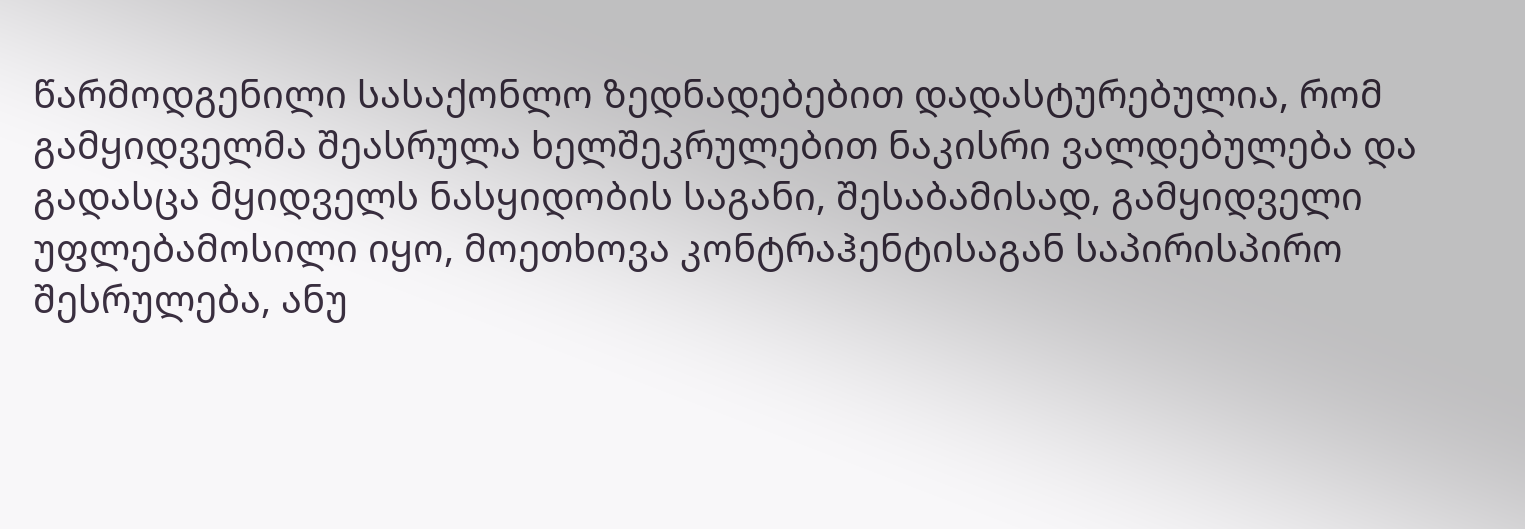წარმოდგენილი სასაქონლო ზედნადებებით დადასტურებულია, რომ გამყიდველმა შეასრულა ხელშეკრულებით ნაკისრი ვალდებულება და გადასცა მყიდველს ნასყიდობის საგანი, შესაბამისად, გამყიდველი უფლებამოსილი იყო, მოეთხოვა კონტრაჰენტისაგან საპირისპირო შესრულება, ანუ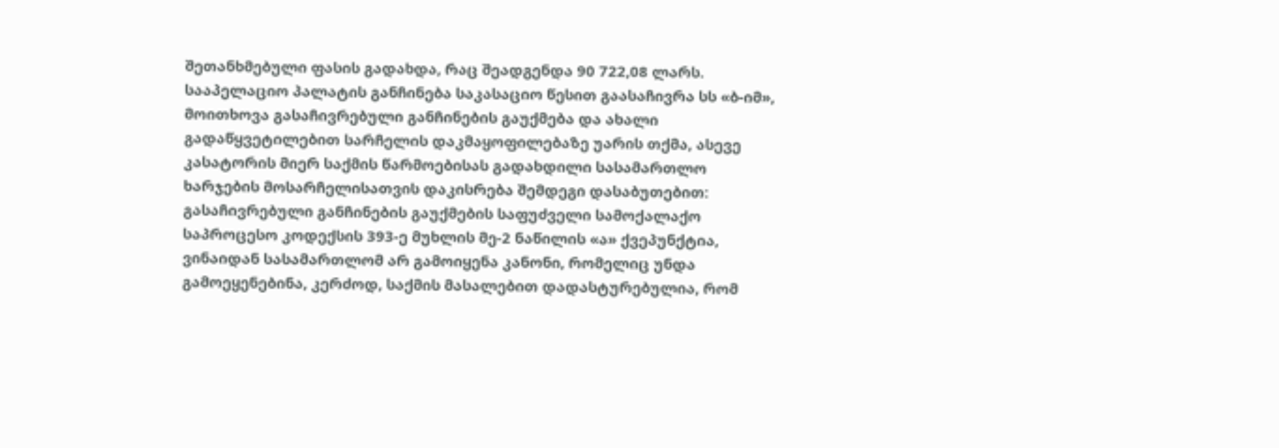შეთანხმებული ფასის გადახდა, რაც შეადგენდა 90 722,08 ლარს.
სააპელაციო პალატის განჩინება საკასაციო წესით გაასაჩივრა სს «ბ-იმ», მოითხოვა გასაჩივრებული განჩინების გაუქმება და ახალი გადაწყვეტილებით სარჩელის დაკმაყოფილებაზე უარის თქმა, ასევე კასატორის მიერ საქმის წარმოებისას გადახდილი სასამართლო ხარჯების მოსარჩელისათვის დაკისრება შემდეგი დასაბუთებით:
გასაჩივრებული განჩინების გაუქმების საფუძველი სამოქალაქო საპროცესო კოდექსის 393-ე მუხლის მე-2 ნაწილის «ა» ქვეპუნქტია, ვინაიდან სასამართლომ არ გამოიყენა კანონი, რომელიც უნდა გამოეყენებინა, კერძოდ, საქმის მასალებით დადასტურებულია, რომ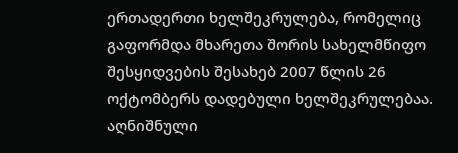ერთადერთი ხელშეკრულება, რომელიც გაფორმდა მხარეთა შორის სახელმწიფო შესყიდვების შესახებ 2007 წლის 26 ოქტომბერს დადებული ხელშეკრულებაა. აღნიშნული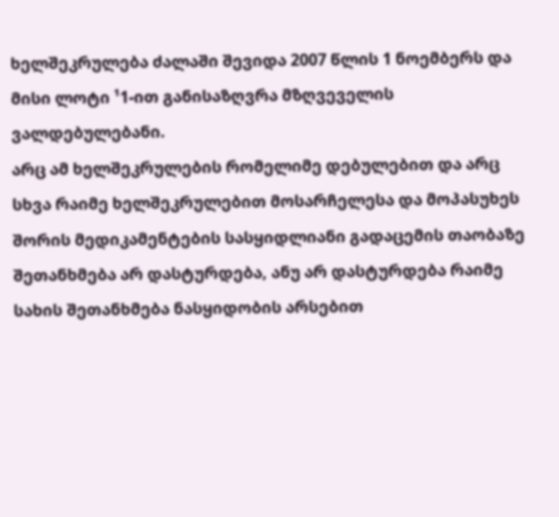ხელშეკრულება ძალაში შევიდა 2007 წლის 1 ნოემბერს და მისი ლოტი ¹1-ით განისაზღვრა მზღვეველის ვალდებულებანი.
არც ამ ხელშეკრულების რომელიმე დებულებით და არც სხვა რაიმე ხელშეკრულებით მოსარჩელესა და მოპასუხეს შორის მედიკამენტების სასყიდლიანი გადაცემის თაობაზე შეთანხმება არ დასტურდება, ანუ არ დასტურდება რაიმე სახის შეთანხმება ნასყიდობის არსებით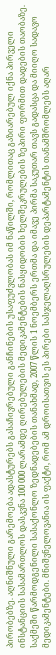პირობებზე. აღნიშნული გარემოება ადასტურებს გასაჩივრებული განჩინების უსაფუძვლობას იმ ნაწილში, რომლითაც გაზიარებულ იქნა პირველი ინსტანციის სასამართლოს დასკვნა 100 000 ლარამდე ღირებულების მედიკამენტების ნასყიდობის ხელშეკრულების ზეპირი ფორმით დადების თაობაზე. საქმეში წარმოდგენილი სასაქონლო ზედნადებების თანახმად, 2007 წლის 1 ნოემბერს ერთმა და იმავე პირმა საკუთარ თავს გადასცა და მიიღო სადავო მედიკამენტები. მნიშვნელოვანია ის ფაქტი, რომ ამ დროისათვის ეს პირები სასჯელაღსრულების დეპარტამენტის თანამშრომლებს აღარ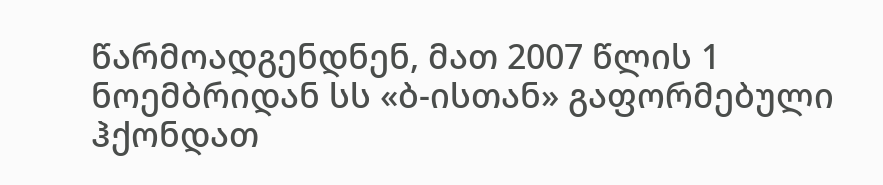წარმოადგენდნენ, მათ 2007 წლის 1 ნოემბრიდან სს «ბ-ისთან» გაფორმებული ჰქონდათ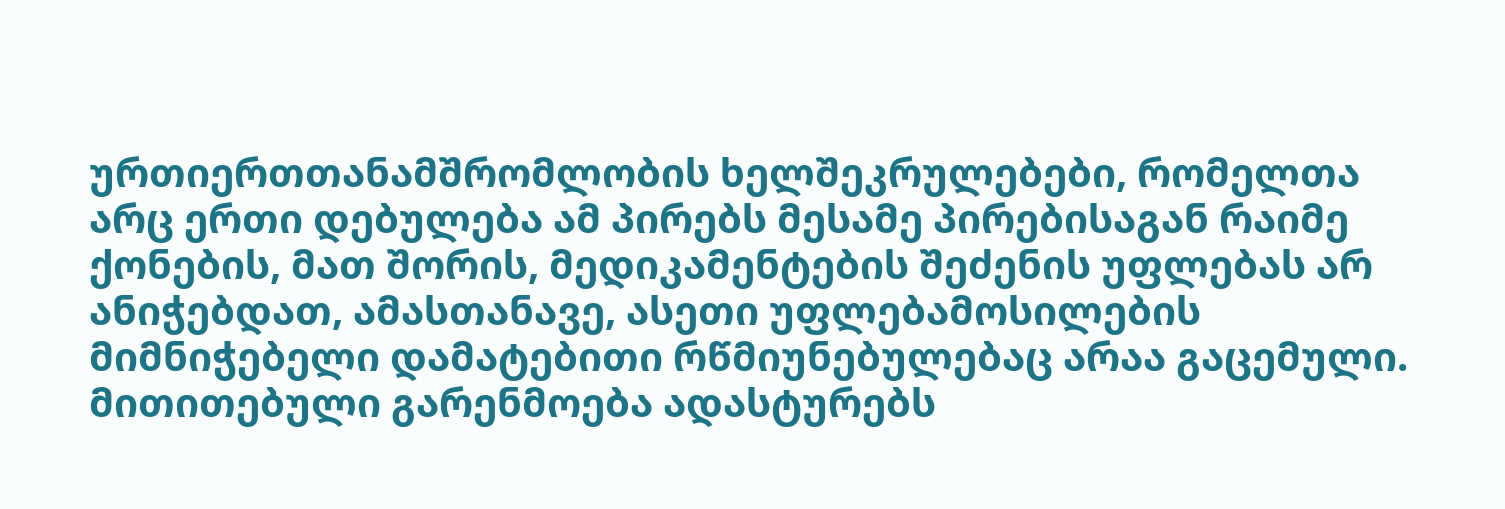ურთიერთთანამშრომლობის ხელშეკრულებები, რომელთა არც ერთი დებულება ამ პირებს მესამე პირებისაგან რაიმე ქონების, მათ შორის, მედიკამენტების შეძენის უფლებას არ ანიჭებდათ, ამასთანავე, ასეთი უფლებამოსილების მიმნიჭებელი დამატებითი რწმიუნებულებაც არაა გაცემული. მითითებული გარენმოება ადასტურებს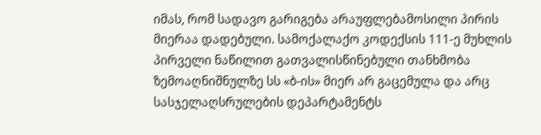იმას, რომ სადავო გარიგება არაუფლებამოსილი პირის მიერაა დადებული. სამოქალაქო კოდექსის 111-ე მუხლის პირველი ნაწილით გათვალისწინებული თანხმობა ზემოაღნიშნულზე სს «ბ-ის» მიერ არ გაცემულა და არც სასჯელაღსრულების დეპარტამენტს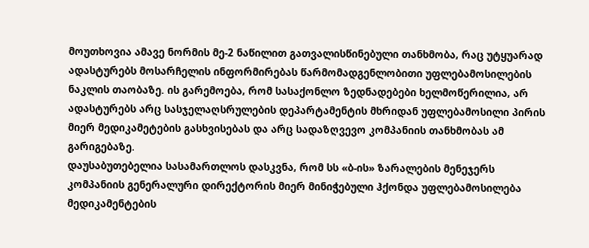მოუთხოვია ამავე ნორმის მე-2 ნაწილით გათვალისწინებული თანხმობა, რაც უტყუარად ადასტურებს მოსარჩელის ინფორმირებას წარმომადგენლობითი უფლებამოსილების ნაკლის თაობაზე. ის გარემოება, რომ სასაქონლო ზედნადებები ხელმოწერილია, არ ადასტურებს არც სასჯელაღსრულების დეპარტამენტის მხრიდან უფლებამოსილი პირის მიერ მედიკამეტების გასხვისებას და არც სადაზღვევო კომპანიის თანხმობას ამ გარიგებაზე.
დაუსაბუთებელია სასამართლოს დასკვნა, რომ სს «ბ-ის» ზარალების მენეჯერს კომპანიის გენერალური დირექტორის მიერ მინიჭებული ჰქონდა უფლებამოსილება მედიკამენტების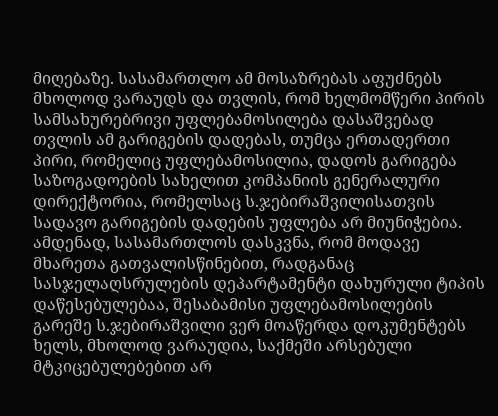მიღებაზე. სასამართლო ამ მოსაზრებას აფუძნებს მხოლოდ ვარაუდს და თვლის, რომ ხელმომწერი პირის სამსახურებრივი უფლებამოსილება დასაშვებად თვლის ამ გარიგების დადებას, თუმცა ერთადერთი პირი, რომელიც უფლებამოსილია, დადოს გარიგება საზოგადოების სახელით კომპანიის გენერალური დირექტორია, რომელსაც ს.ჯებირაშვილისათვის სადავო გარიგების დადების უფლება არ მიუნიჭებია. ამდენად, სასამართლოს დასკვნა, რომ მოდავე მხარეთა გათვალისწინებით, რადგანაც სასჯელაღსრულების დეპარტამენტი დახურული ტიპის დაწესებულებაა, შესაბამისი უფლებამოსილების გარეშე ს.ჯებირაშვილი ვერ მოაწერდა დოკუმენტებს ხელს, მხოლოდ ვარაუდია, საქმეში არსებული მტკიცებულებებით არ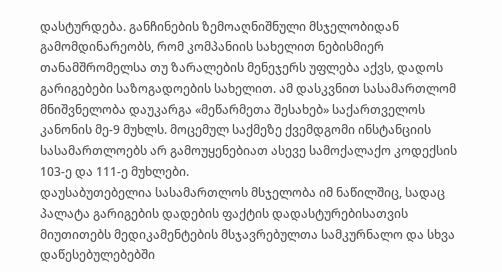დასტურდება. განჩინების ზემოაღნიშნული მსჯელობიდან გამომდინარეობს, რომ კომპანიის სახელით ნებისმიერ თანამშრომელსა თუ ზარალების მენეჯერს უფლება აქვს, დადოს გარიგებები საზოგადოების სახელით. ამ დასკვნით სასამართლომ მნიშვნელობა დაუკარგა «მეწარმეთა შესახებ» საქართველოს კანონის მე-9 მუხლს. მოცემულ საქმეზე ქვემდგომი ინსტანციის სასამართლოებს არ გამოუყენებიათ ასევე სამოქალაქო კოდექსის 103-ე და 111-ე მუხლები.
დაუსაბუთებელია სასამართლოს მსჯელობა იმ ნაწილშიც, სადაც პალატა გარიგების დადების ფაქტის დადასტურებისათვის მიუთითებს მედიკამენტების მსჯავრებულთა სამკურნალო და სხვა დაწესებულებებში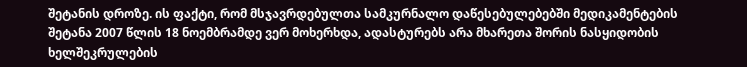შეტანის დროზე. ის ფაქტი, რომ მსჯავრდებულთა სამკურნალო დაწესებულებებში მედიკამენტების შეტანა 2007 წლის 18 ნოემბრამდე ვერ მოხერხდა, ადასტურებს არა მხარეთა შორის ნასყიდობის ხელშეკრულების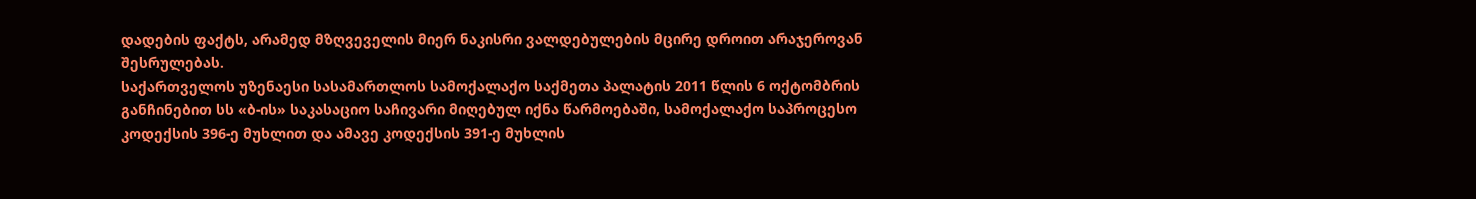დადების ფაქტს, არამედ მზღვეველის მიერ ნაკისრი ვალდებულების მცირე დროით არაჯეროვან შესრულებას.
საქართველოს უზენაესი სასამართლოს სამოქალაქო საქმეთა პალატის 2011 წლის 6 ოქტომბრის განჩინებით სს «ბ-ის» საკასაციო საჩივარი მიღებულ იქნა წარმოებაში, სამოქალაქო საპროცესო კოდექსის 396-ე მუხლით და ამავე კოდექსის 391-ე მუხლის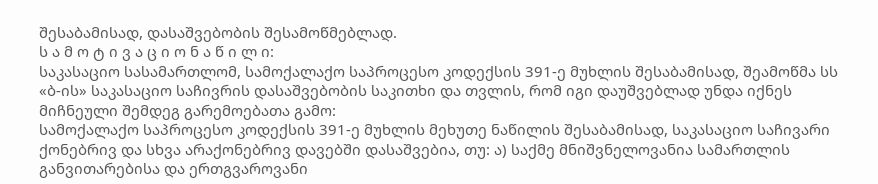შესაბამისად, დასაშვებობის შესამოწმებლად.
ს ა მ ო ტ ი ვ ა ც ი ო ნ ა წ ი ლ ი:
საკასაციო სასამართლომ, სამოქალაქო საპროცესო კოდექსის 391-ე მუხლის შესაბამისად, შეამოწმა სს «ბ-ის» საკასაციო საჩივრის დასაშვებობის საკითხი და თვლის, რომ იგი დაუშვებლად უნდა იქნეს მიჩნეული შემდეგ გარემოებათა გამო:
სამოქალაქო საპროცესო კოდექსის 391-ე მუხლის მეხუთე ნაწილის შესაბამისად, საკასაციო საჩივარი ქონებრივ და სხვა არაქონებრივ დავებში დასაშვებია, თუ: ა) საქმე მნიშვნელოვანია სამართლის განვითარებისა და ერთგვაროვანი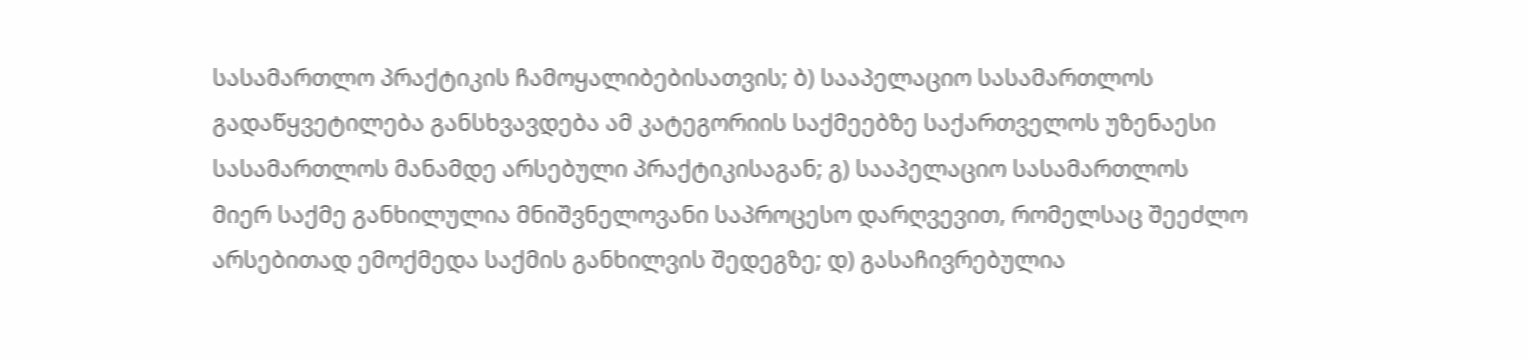სასამართლო პრაქტიკის ჩამოყალიბებისათვის; ბ) სააპელაციო სასამართლოს გადაწყვეტილება განსხვავდება ამ კატეგორიის საქმეებზე საქართველოს უზენაესი სასამართლოს მანამდე არსებული პრაქტიკისაგან; გ) სააპელაციო სასამართლოს მიერ საქმე განხილულია მნიშვნელოვანი საპროცესო დარღვევით, რომელსაც შეეძლო არსებითად ემოქმედა საქმის განხილვის შედეგზე; დ) გასაჩივრებულია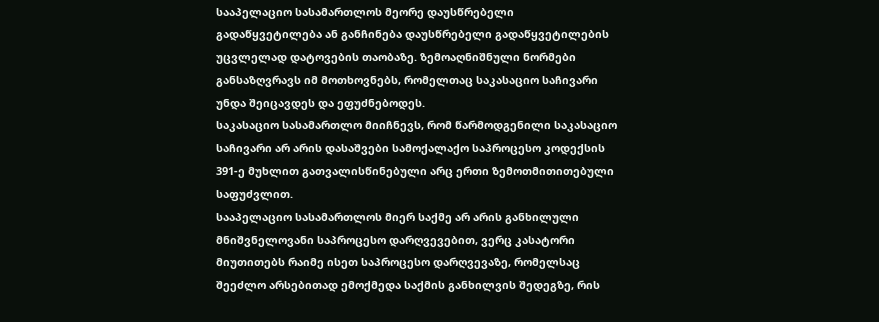სააპელაციო სასამართლოს მეორე დაუსწრებელი გადაწყვეტილება ან განჩინება დაუსწრებელი გადაწყვეტილების უცვლელად დატოვების თაობაზე. ზემოაღნიშნული ნორმები განსაზღვრავს იმ მოთხოვნებს, რომელთაც საკასაციო საჩივარი უნდა შეიცავდეს და ეფუძნებოდეს.
საკასაციო სასამართლო მიიჩნევს, რომ წარმოდგენილი საკასაციო საჩივარი არ არის დასაშვები სამოქალაქო საპროცესო კოდექსის 391-ე მუხლით გათვალისწინებული არც ერთი ზემოთმითითებული საფუძვლით.
სააპელაციო სასამართლოს მიერ საქმე არ არის განხილული მნიშვნელოვანი საპროცესო დარღვევებით, ვერც კასატორი მიუთითებს რაიმე ისეთ საპროცესო დარღვევაზე, რომელსაც შეეძლო არსებითად ემოქმედა საქმის განხილვის შედეგზე, რის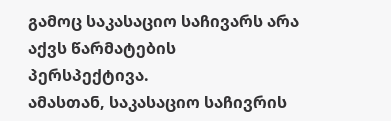გამოც საკასაციო საჩივარს არა აქვს წარმატების პერსპექტივა.
ამასთან, საკასაციო საჩივრის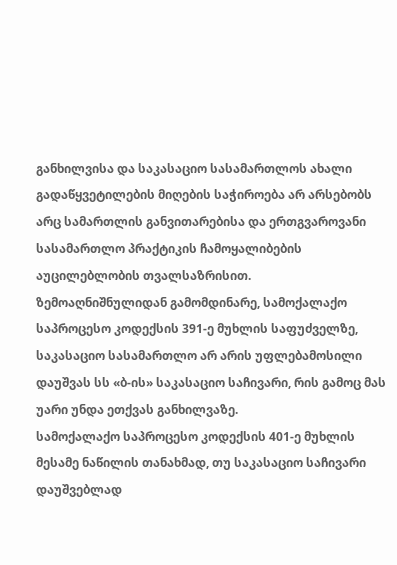განხილვისა და საკასაციო სასამართლოს ახალი გადაწყვეტილების მიღების საჭიროება არ არსებობს არც სამართლის განვითარებისა და ერთგვაროვანი სასამართლო პრაქტიკის ჩამოყალიბების აუცილებლობის თვალსაზრისით.
ზემოაღნიშნულიდან გამომდინარე, სამოქალაქო საპროცესო კოდექსის 391-ე მუხლის საფუძველზე, საკასაციო სასამართლო არ არის უფლებამოსილი დაუშვას სს «ბ-ის» საკასაციო საჩივარი, რის გამოც მას უარი უნდა ეთქვას განხილვაზე.
სამოქალაქო საპროცესო კოდექსის 401-ე მუხლის მესამე ნაწილის თანახმად, თუ საკასაციო საჩივარი დაუშვებლად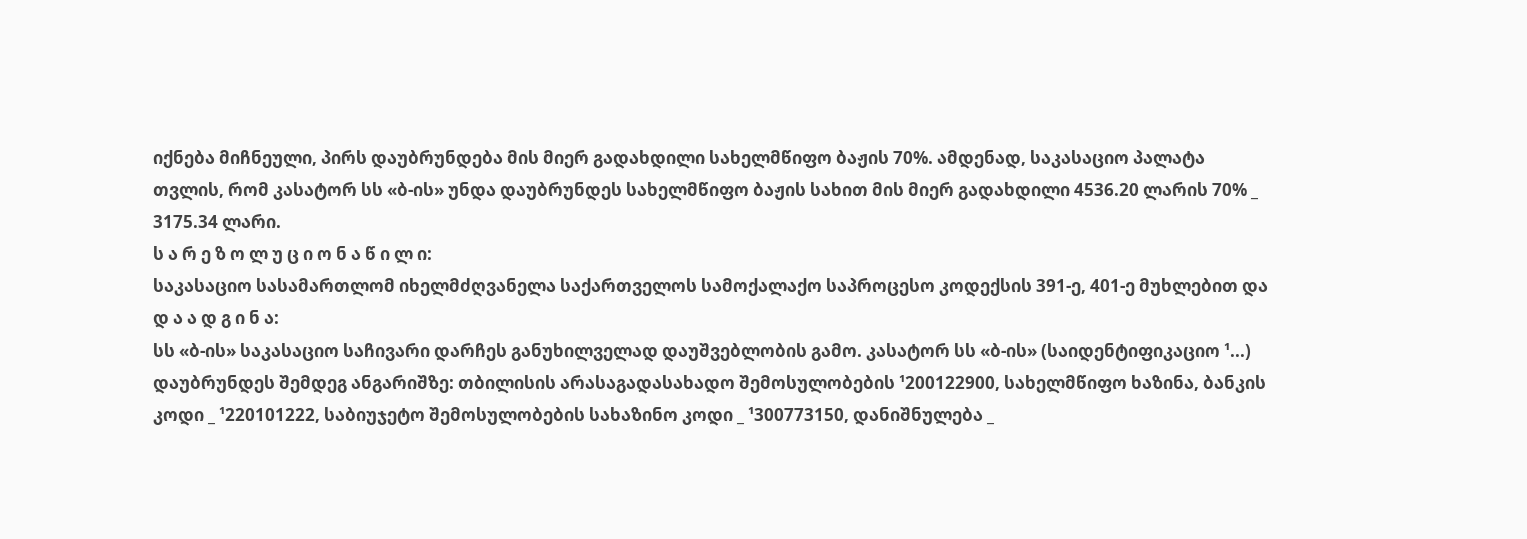იქნება მიჩნეული, პირს დაუბრუნდება მის მიერ გადახდილი სახელმწიფო ბაჟის 70%. ამდენად, საკასაციო პალატა თვლის, რომ კასატორ სს «ბ-ის» უნდა დაუბრუნდეს სახელმწიფო ბაჟის სახით მის მიერ გადახდილი 4536.20 ლარის 70% _ 3175.34 ლარი.
ს ა რ ე ზ ო ლ უ ც ი ო ნ ა წ ი ლ ი:
საკასაციო სასამართლომ იხელმძღვანელა საქართველოს სამოქალაქო საპროცესო კოდექსის 391-ე, 401-ე მუხლებით და
დ ა ა დ გ ი ნ ა:
სს «ბ-ის» საკასაციო საჩივარი დარჩეს განუხილველად დაუშვებლობის გამო. კასატორ სს «ბ-ის» (საიდენტიფიკაციო ¹...) დაუბრუნდეს შემდეგ ანგარიშზე: თბილისის არასაგადასახადო შემოსულობების ¹200122900, სახელმწიფო ხაზინა, ბანკის კოდი _ ¹220101222, საბიუჯეტო შემოსულობების სახაზინო კოდი _ ¹300773150, დანიშნულება _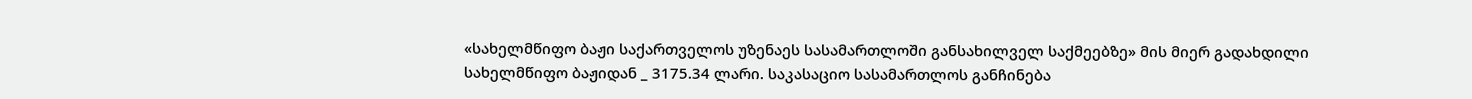«სახელმწიფო ბაჟი საქართველოს უზენაეს სასამართლოში განსახილველ საქმეებზე» მის მიერ გადახდილი სახელმწიფო ბაჟიდან _ 3175.34 ლარი. საკასაციო სასამართლოს განჩინება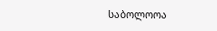საბოლოოა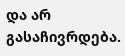და არ გასაჩივრდება.